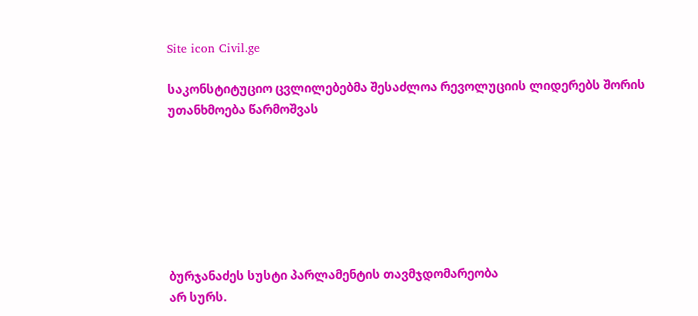Site icon Civil.ge

საკონსტიტუციო ცვლილებებმა შესაძლოა რევოლუციის ლიდერებს შორის უთანხმოება წარმოშვას







ბურჯანაძეს სუსტი პარლამენტის თავმჯდომარეობა
არ სურს.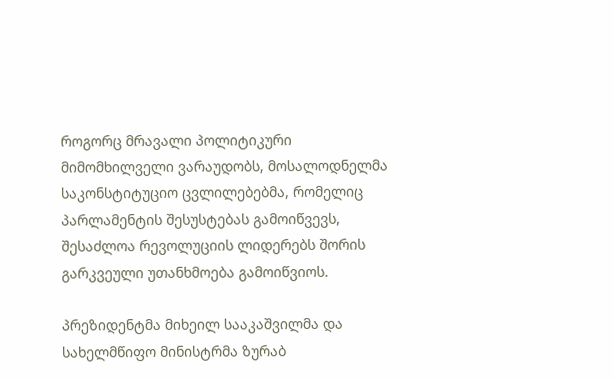როგორც მრავალი პოლიტიკური მიმომხილველი ვარაუდობს, მოსალოდნელმა საკონსტიტუციო ცვლილებებმა, რომელიც პარლამენტის შესუსტებას გამოიწვევს, შესაძლოა რევოლუციის ლიდერებს შორის გარკვეული უთანხმოება გამოიწვიოს.

პრეზიდენტმა მიხეილ სააკაშვილმა და სახელმწიფო მინისტრმა ზურაბ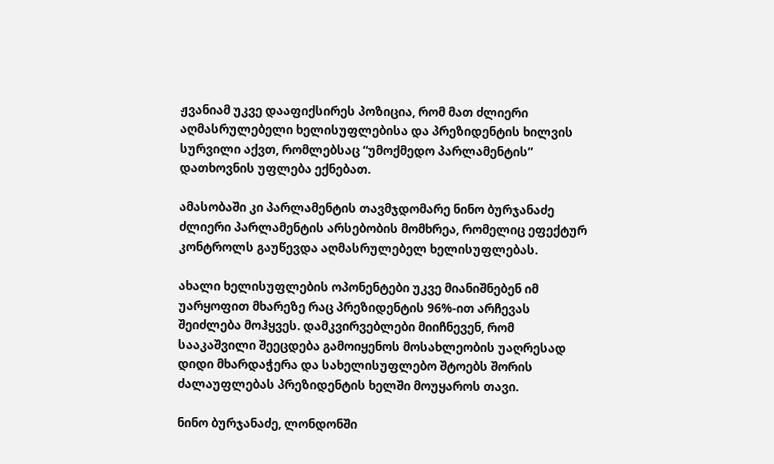ჟვანიამ უკვე დააფიქსირეს პოზიცია, რომ მათ ძლიერი აღმასრულებელი ხელისუფლებისა და პრეზიდენტის ხილვის სურვილი აქვთ, რომლებსაც “უმოქმედო პარლამენტის” დათხოვნის უფლება ექნებათ.

ამასობაში კი პარლამენტის თავმჯდომარე ნინო ბურჯანაძე ძლიერი პარლამენტის არსებობის მომხრეა, რომელიც ეფექტურ კონტროლს გაუწევდა აღმასრულებელ ხელისუფლებას.

ახალი ხელისუფლების ოპონენტები უკვე მიანიშნებენ იმ უარყოფით მხარეზე რაც პრეზიდენტის 96%-ით არჩევას შეიძლება მოჰყვეს. დამკვირვებლები მიიჩნევენ, რომ სააკაშვილი შეეცდება გამოიყენოს მოსახლეობის უაღრესად დიდი მხარდაჭერა და სახელისუფლებო შტოებს შორის ძალაუფლებას პრეზიდენტის ხელში მოუყაროს თავი.

ნინო ბურჯანაძე, ლონდონში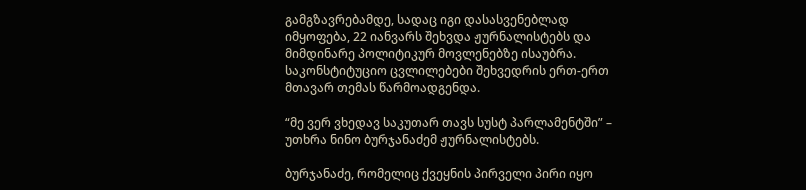გამგზავრებამდე, სადაც იგი დასასვენებლად იმყოფება, 22 იანვარს შეხვდა ჟურნალისტებს და მიმდინარე პოლიტიკურ მოვლენებზე ისაუბრა. საკონსტიტუციო ცვლილებები შეხვედრის ერთ-ერთ მთავარ თემას წარმოადგენდა.

“მე ვერ ვხედავ საკუთარ თავს სუსტ პარლამენტში” – უთხრა ნინო ბურჯანაძემ ჟურნალისტებს.

ბურჯანაძე, რომელიც ქვეყნის პირველი პირი იყო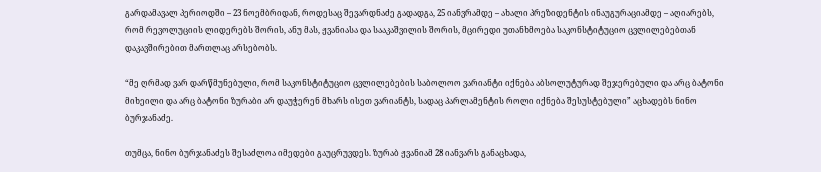გარდამავალ პერიოდში – 23 ნოემბრიდან, როდესაც შევარდნაძე გადადგა, 25 იანვრამდე – ახალი პრეზიდენტის ინაუგურაციამდე – აღიარებს, რომ რევოლუციის ლიდერებს შორის, ანუ მას, ჟვანიასა და სააკაშვილის შორის, მცირედი უთანხმოება საკონსტიტუციო ცვლილებებთან დაკავშირებით მართლაც არსებობს.

“მე ღრმად ვარ დარწმუნებული, რომ საკონსტიტუციო ცვლილებების საბოლოო ვარიანტი იქნება აბსოლუტურად შეჯერებული და არც ბატონი მიხეილი და არც ბატონი ზურაბი არ დაუჭერენ მხარს ისეთ ვარიანტს, სადაც პარლამენტის როლი იქნება შესუსტებული” აცხადებს ნინო ბურჯანაძე.

თუმცა, ნინო ბურჯანაძეს შესაძლოა იმედები გაუცრუვდეს. ზურაბ ჟვანიამ 28 იანვარს განაცხადა,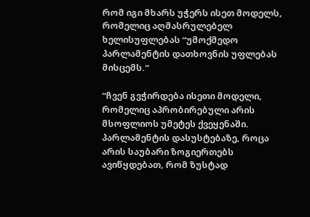რომ იგი მხარს უჭერს ისეთ მოდელს, რომელიც აღმასრულებელ ხელისუფლებას “უმოქმედო პარლამენტის დათხოვნის უფლებას მისცემს.”

“ჩვენ გვჭირდება ისეთი მოდელი, რომელიც აპრობირებული არის მსოფლიოს უმეტეს ქვეყენაში. პარლამენტის დასუსტებაზე, როცა არის საუბარი ზოგიერთებს ავიწყდებათ, რომ ზუსტად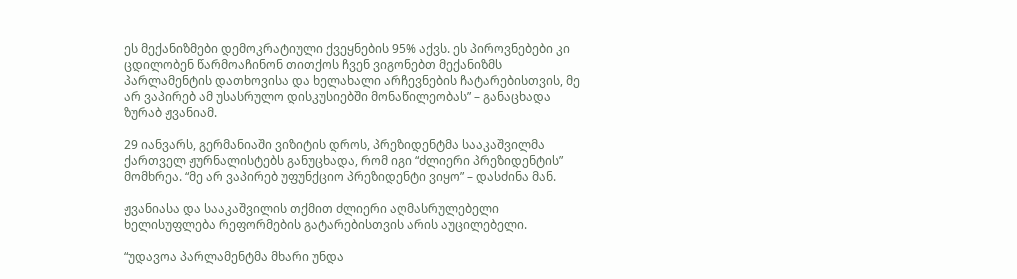ეს მექანიზმები დემოკრატიული ქვეყნების 95% აქვს. ეს პიროვნებები კი ცდილობენ წარმოაჩინონ თითქოს ჩვენ ვიგონებთ მექანიზმს პარლამენტის დათხოვისა და ხელახალი არჩევნების ჩატარებისთვის, მე არ ვაპირებ ამ უსასრულო დისკუსიებში მონაწილეობას” – განაცხადა ზურაბ ჟვანიამ.

29 იანვარს, გერმანიაში ვიზიტის დროს, პრეზიდენტმა სააკაშვილმა ქართველ ჟურნალისტებს განუცხადა, რომ იგი “ძლიერი პრეზიდენტის” მომხრეა. “მე არ ვაპირებ უფუნქციო პრეზიდენტი ვიყო” – დასძინა მან.

ჟვანიასა და სააკაშვილის თქმით ძლიერი აღმასრულებელი ხელისუფლება რეფორმების გატარებისთვის არის აუცილებელი.

“უდავოა პარლამენტმა მხარი უნდა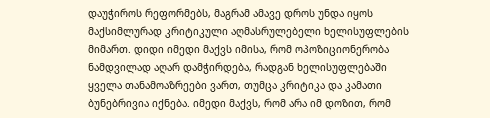დაუჭიროს რეფორმებს, მაგრამ ამავე დროს უნდა იყოს მაქსიმლურად კრიტიკული აღმასრულებელი ხელისუფლების მიმართ. დიდი იმედი მაქვს იმისა, რომ ოპოზიციონერობა ნამდვილად აღარ დამჭირდება, რადგან ხელისუფლებაში ყველა თანამოაზრეები ვართ, თუმცა კრიტიკა და კამათი ბუნებრივია იქნება. იმედი მაქვს, რომ არა იმ დოზით, რომ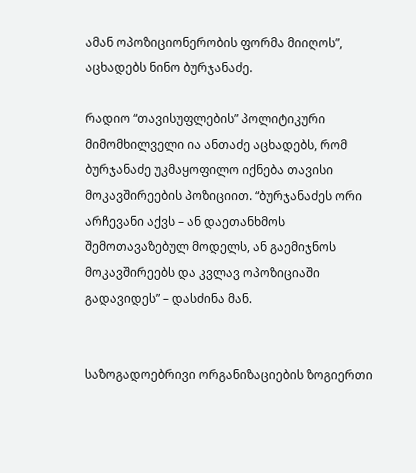ამან ოპოზიციონერობის ფორმა მიიღოს”, აცხადებს ნინო ბურჯანაძე.

რადიო “თავისუფლების” პოლიტიკური მიმომხილველი ია ანთაძე აცხადებს, რომ ბურჯანაძე უკმაყოფილო იქნება თავისი მოკავშირეების პოზიციით. “ბურჯანაძეს ორი არჩევანი აქვს – ან დაეთანხმოს შემოთავაზებულ მოდელს, ან გაემიჯნოს მოკავშირეებს და კვლავ ოპოზიციაში გადავიდეს” – დასძინა მან.


საზოგადოებრივი ორგანიზაციების ზოგიერთი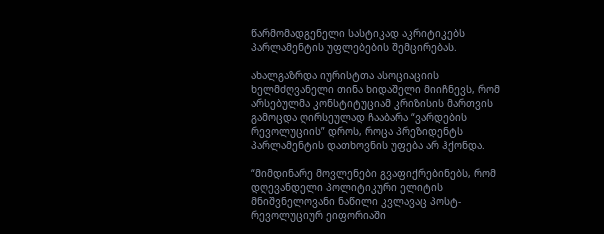წარმომადგენელი სასტიკად აკრიტიკებს პარლამენტის უფლებების შემცირებას.

ახალგაზრდა იურისტთა ასოციაციის ხელმძღვანელი თინა ხიდაშელი მიიჩნევს, რომ არსებულმა კონსტიტუციამ კრიზისის მართვის გამოცდა ღირსეულად ჩააბარა “ვარდების რევოლუციის” დროს, როცა პრეზიდენტს პარლამენტის დათხოვნის უფება არ ჰქონდა.

“მიმდინარე მოვლენები გვაფიქრებინებს, რომ დღევანდელი პოლიტიკური ელიტის მნიშვნელოვანი ნაწილი კვლავაც პოსტ-რევოლუციურ ეიფორიაში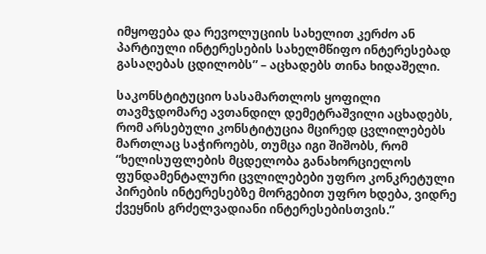იმყოფება და რევოლუციის სახელით კერძო ან პარტიული ინტერესების სახელმწიფო ინტერესებად გასაღებას ცდილობს” – აცხადებს თინა ხიდაშელი.

საკონსტიტუციო სასამართლოს ყოფილი თავმჯდომარე ავთანდილ დემეტრაშვილი აცხადებს, რომ არსებული კონსტიტუცია მცირედ ცვლილებებს მართლაც საჭიროებს, თუმცა იგი შიშობს, რომ “ხელისუფლების მცდელობა განახორციელოს ფუნდამენტალური ცვლილებები უფრო კონკრეტული პირების ინტერესებზე მორგებით უფრო ხდება, ვიდრე ქვეყნის გრძელვადიანი ინტერესებისთვის.”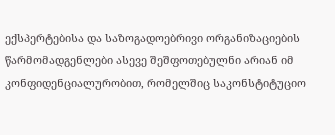ექსპერტებისა და საზოგადოებრივი ორგანიზაციების წარმომადგენლები ასევე შეშფოთებულნი არიან იმ კონფიდენციალურობით, რომელშიც საკონსტიტუციო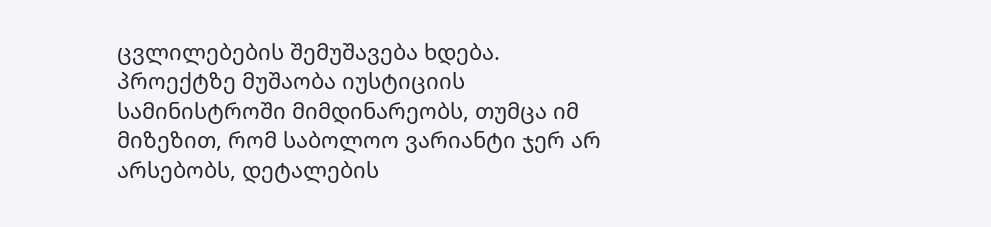ცვლილებების შემუშავება ხდება. პროექტზე მუშაობა იუსტიციის სამინისტროში მიმდინარეობს, თუმცა იმ მიზეზით, რომ საბოლოო ვარიანტი ჯერ არ არსებობს, დეტალების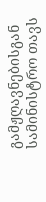გამჟღავნებისგან სამინისტრო თავს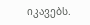იკავებს.